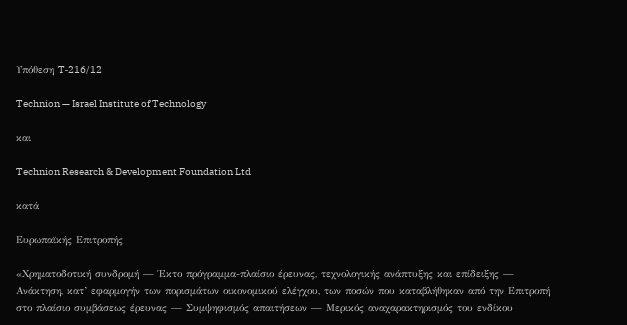Υπόθεση T‑216/12

Technion — Israel Institute of Technology

και

Technion Research & Development Foundation Ltd

κατά

Ευρωπαϊκής Επιτροπής

«Χρηματοδοτική συνδρομή — Έκτο πρόγραμμα-πλαίσιο έρευνας, τεχνολογικής ανάπτυξης και επίδειξης — Ανάκτηση, κατ’ εφαρμογήν των πορισμάτων οικονομικού ελέγχου, των ποσών που καταβλήθηκαν από την Επιτροπή στο πλαίσιο συμβάσεως έρευνας — Συμψηφισμός απαιτήσεων — Μερικός αναχαρακτηρισμός του ενδίκου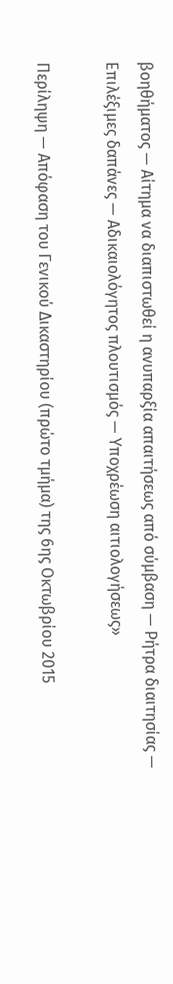βοηθήματος — Αίτημα να διαπιστωθεί η ανυπαρξία απαιτήσεως από σύμβαση — Ρήτρα διαιτησίας — Επιλέξιμες δαπάνες — Αδικαιολόγητος πλουτισμός — Υποχρέωση αιτιολογήσεως»

Περίληψη — Απόφαση του Γενικού Δικαστηρίου (πρώτο τμήμα) της 6ης Οκτωβρίου 2015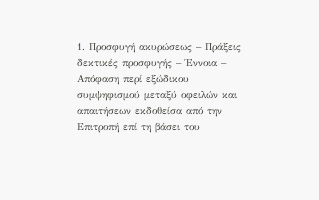1. Προσφυγή ακυρώσεως – Πράξεις δεκτικές προσφυγής – Έννοια – Απόφαση περί εξώδικου συμψηφισμού μεταξύ οφειλών και απαιτήσεων εκδοθείσα από την Επιτροπή επί τη βάσει του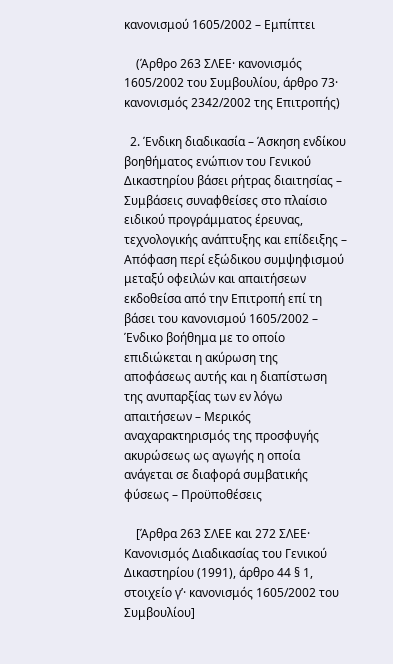κανονισμού 1605/2002 – Εμπίπτει

    (Άρθρο 263 ΣΛΕΕ· κανονισμός 1605/2002 του Συμβουλίου, άρθρο 73· κανονισμός 2342/2002 της Επιτροπής)

  2. Ένδικη διαδικασία – Άσκηση ενδίκου βοηθήματος ενώπιον του Γενικού Δικαστηρίου βάσει ρήτρας διαιτησίας – Συμβάσεις συναφθείσες στο πλαίσιο ειδικού προγράμματος έρευνας, τεχνολογικής ανάπτυξης και επίδειξης – Απόφαση περί εξώδικου συμψηφισμού μεταξύ οφειλών και απαιτήσεων εκδοθείσα από την Επιτροπή επί τη βάσει του κανονισμού 1605/2002 – Ένδικο βοήθημα με το οποίο επιδιώκεται η ακύρωση της αποφάσεως αυτής και η διαπίστωση της ανυπαρξίας των εν λόγω απαιτήσεων – Μερικός αναχαρακτηρισμός της προσφυγής ακυρώσεως ως αγωγής η οποία ανάγεται σε διαφορά συμβατικής φύσεως – Προϋποθέσεις

    [Άρθρα 263 ΣΛΕΕ και 272 ΣΛΕΕ· Κανονισμός Διαδικασίας του Γενικού Δικαστηρίου (1991), άρθρο 44 § 1, στοιχείο γʹ· κανονισμός 1605/2002 του Συμβουλίου]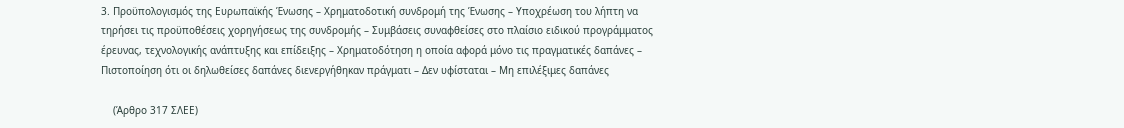3. Προϋπολογισμός της Ευρωπαϊκής Ένωσης – Χρηματοδοτική συνδρομή της Ένωσης – Υποχρέωση του λήπτη να τηρήσει τις προϋποθέσεις χορηγήσεως της συνδρομής – Συμβάσεις συναφθείσες στο πλαίσιο ειδικού προγράμματος έρευνας, τεχνολογικής ανάπτυξης και επίδειξης – Χρηματοδότηση η οποία αφορά μόνο τις πραγματικές δαπάνες – Πιστοποίηση ότι οι δηλωθείσες δαπάνες διενεργήθηκαν πράγματι – Δεν υφίσταται – Μη επιλέξιμες δαπάνες

    (Άρθρο 317 ΣΛΕΕ)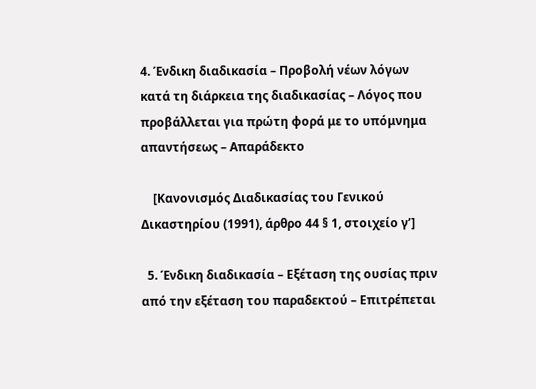4. Ένδικη διαδικασία – Προβολή νέων λόγων κατά τη διάρκεια της διαδικασίας – Λόγος που προβάλλεται για πρώτη φορά με το υπόμνημα απαντήσεως – Απαράδεκτο

    [Κανονισμός Διαδικασίας του Γενικού Δικαστηρίου (1991), άρθρο 44 § 1, στοιχείο γʹ]

  5. Ένδικη διαδικασία – Εξέταση της ουσίας πριν από την εξέταση του παραδεκτού – Επιτρέπεται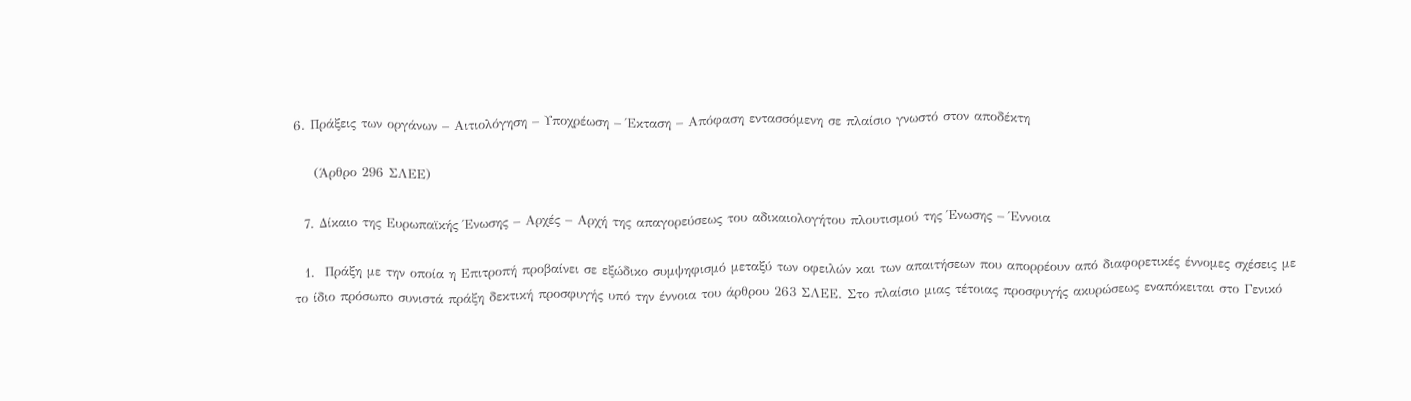6. Πράξεις των οργάνων – Αιτιολόγηση – Υποχρέωση – Έκταση – Απόφαση εντασσόμενη σε πλαίσιο γνωστό στον αποδέκτη

    (Άρθρο 296 ΣΛΕΕ)

  7. Δίκαιο της Ευρωπαϊκής Ένωσης – Αρχές – Αρχή της απαγορεύσεως του αδικαιολογήτου πλουτισμού της Ένωσης – Έννοια

  1.  Πράξη με την οποία η Επιτροπή προβαίνει σε εξώδικο συμψηφισμό μεταξύ των οφειλών και των απαιτήσεων που απορρέουν από διαφορετικές έννομες σχέσεις με το ίδιο πρόσωπο συνιστά πράξη δεκτική προσφυγής υπό την έννοια του άρθρου 263 ΣΛΕΕ. Στο πλαίσιο μιας τέτοιας προσφυγής ακυρώσεως εναπόκειται στο Γενικό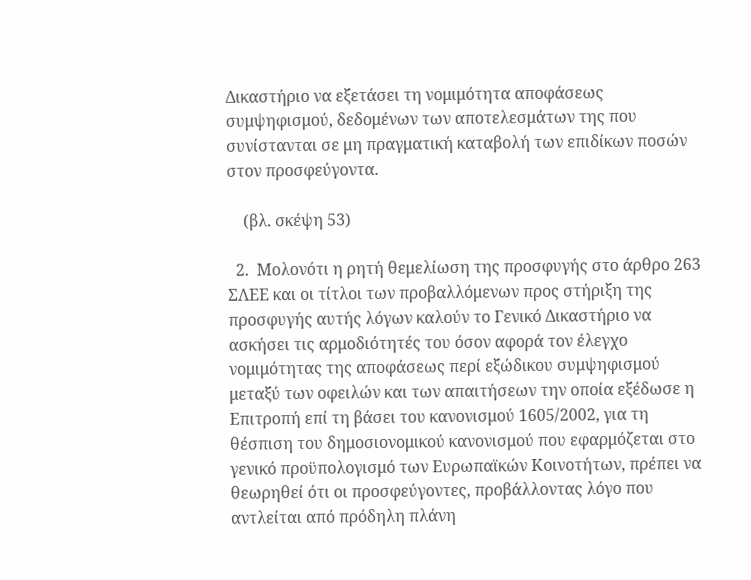Δικαστήριο να εξετάσει τη νομιμότητα αποφάσεως συμψηφισμού, δεδομένων των αποτελεσμάτων της που συνίστανται σε μη πραγματική καταβολή των επιδίκων ποσών στον προσφεύγοντα.

    (βλ. σκέψη 53)

  2.  Μολονότι η ρητή θεμελίωση της προσφυγής στο άρθρο 263 ΣΛΕΕ και οι τίτλοι των προβαλλόμενων προς στήριξη της προσφυγής αυτής λόγων καλούν το Γενικό Δικαστήριο να ασκήσει τις αρμοδιότητές του όσον αφορά τον έλεγχο νομιμότητας της αποφάσεως περί εξώδικου συμψηφισμού μεταξύ των οφειλών και των απαιτήσεων την οποία εξέδωσε η Επιτροπή επί τη βάσει του κανονισμού 1605/2002, για τη θέσπιση του δημοσιονομικού κανονισμού που εφαρμόζεται στο γενικό προϋπολογισμό των Ευρωπαϊκών Κοινοτήτων, πρέπει να θεωρηθεί ότι οι προσφεύγοντες, προβάλλοντας λόγο που αντλείται από πρόδηλη πλάνη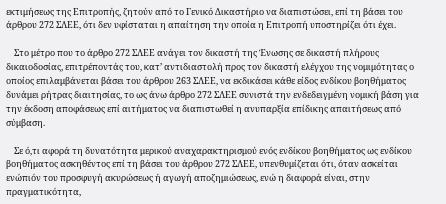εκτιμήσεως της Επιτροπής, ζητούν από το Γενικό Δικαστήριο να διαπιστώσει, επί τη βάσει του άρθρου 272 ΣΛΕΕ, ότι δεν υφίσταται η απαίτηση την οποία η Επιτροπή υποστηρίζει ότι έχει.

    Στο μέτρο που το άρθρο 272 ΣΛΕΕ ανάγει τον δικαστή της Ένωσης σε δικαστή πλήρους δικαιοδοσίας, επιτρέποντάς του, κατ’ αντιδιαστολή προς τον δικαστή ελέγχου της νομιμότητας ο οποίος επιλαμβάνεται βάσει του άρθρου 263 ΣΛΕΕ, να εκδικάσει κάθε είδος ενδίκου βοηθήματος δυνάμει ρήτρας διαιτησίας, το ως άνω άρθρο 272 ΣΛΕΕ συνιστά την ενδεδειγμένη νομική βάση για την έκδοση αποφάσεως επί αιτήματος να διαπιστωθεί η ανυπαρξία επίδικης απαιτήσεως από σύμβαση.

    Σε ό,τι αφορά τη δυνατότητα μερικού αναχαρακτηρισμού ενός ενδίκου βοηθήματος ως ενδίκου βοηθήματος ασκηθέντος επί τη βάσει του άρθρου 272 ΣΛΕΕ, υπενθυμίζεται ότι, όταν ασκείται ενώπιόν του προσφυγή ακυρώσεως ή αγωγή αποζημιώσεως, ενώ η διαφορά είναι, στην πραγματικότητα,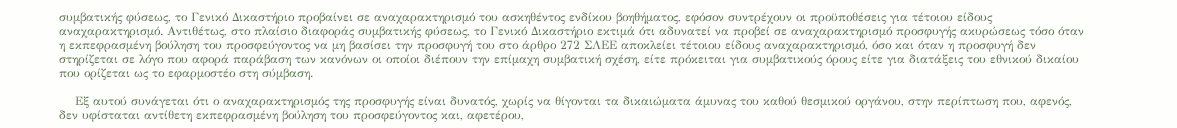συμβατικής φύσεως, το Γενικό Δικαστήριο προβαίνει σε αναχαρακτηρισμό του ασκηθέντος ενδίκου βοηθήματος, εφόσον συντρέχουν οι προϋποθέσεις για τέτοιου είδους αναχαρακτηρισμό. Αντιθέτως, στο πλαίσιο διαφοράς συμβατικής φύσεως, το Γενικό Δικαστήριο εκτιμά ότι αδυνατεί να προβεί σε αναχαρακτηρισμό προσφυγής ακυρώσεως τόσο όταν η εκπεφρασμένη βούληση του προσφεύγοντος να μη βασίσει την προσφυγή του στο άρθρο 272 ΣΛΕΕ αποκλείει τέτοιου είδους αναχαρακτηρισμό, όσο και όταν η προσφυγή δεν στηρίζεται σε λόγο που αφορά παράβαση των κανόνων οι οποίοι διέπουν την επίμαχη συμβατική σχέση, είτε πρόκειται για συμβατικούς όρους είτε για διατάξεις του εθνικού δικαίου που ορίζεται ως το εφαρμοστέο στη σύμβαση.

    Εξ αυτού συνάγεται ότι ο αναχαρακτηρισμός της προσφυγής είναι δυνατός, χωρίς να θίγονται τα δικαιώματα άμυνας του καθού θεσμικού οργάνου, στην περίπτωση που, αφενός, δεν υφίσταται αντίθετη εκπεφρασμένη βούληση του προσφεύγοντος και, αφετέρου,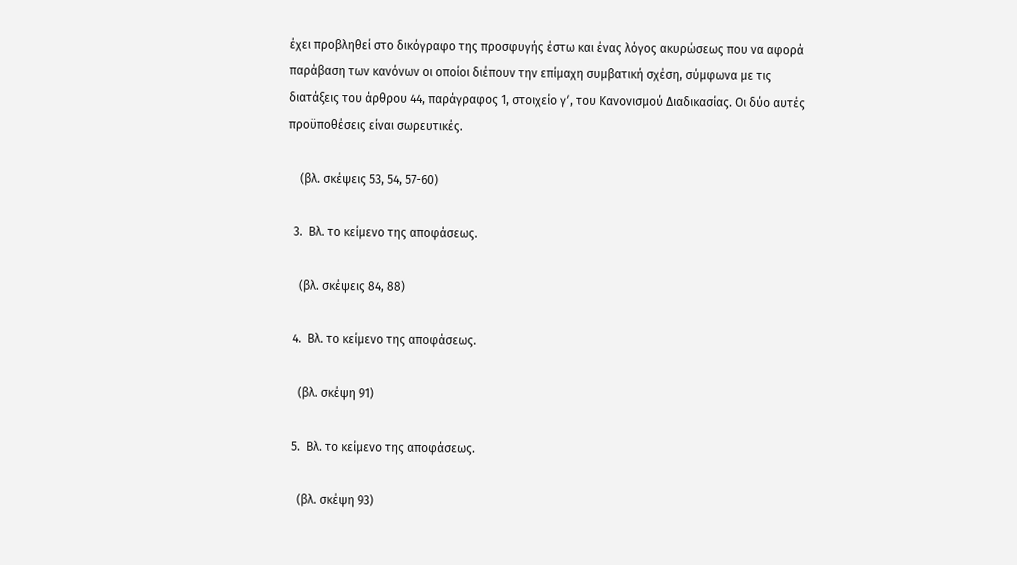έχει προβληθεί στο δικόγραφο της προσφυγής έστω και ένας λόγος ακυρώσεως που να αφορά παράβαση των κανόνων οι οποίοι διέπουν την επίμαχη συμβατική σχέση, σύμφωνα με τις διατάξεις του άρθρου 44, παράγραφος 1, στοιχείο γʹ, του Κανονισμού Διαδικασίας. Οι δύο αυτές προϋποθέσεις είναι σωρευτικές.

    (βλ. σκέψεις 53, 54, 57-60)

  3.  Βλ. το κείμενο της αποφάσεως.

    (βλ. σκέψεις 84, 88)

  4.  Βλ. το κείμενο της αποφάσεως.

    (βλ. σκέψη 91)

  5.  Βλ. το κείμενο της αποφάσεως.

    (βλ. σκέψη 93)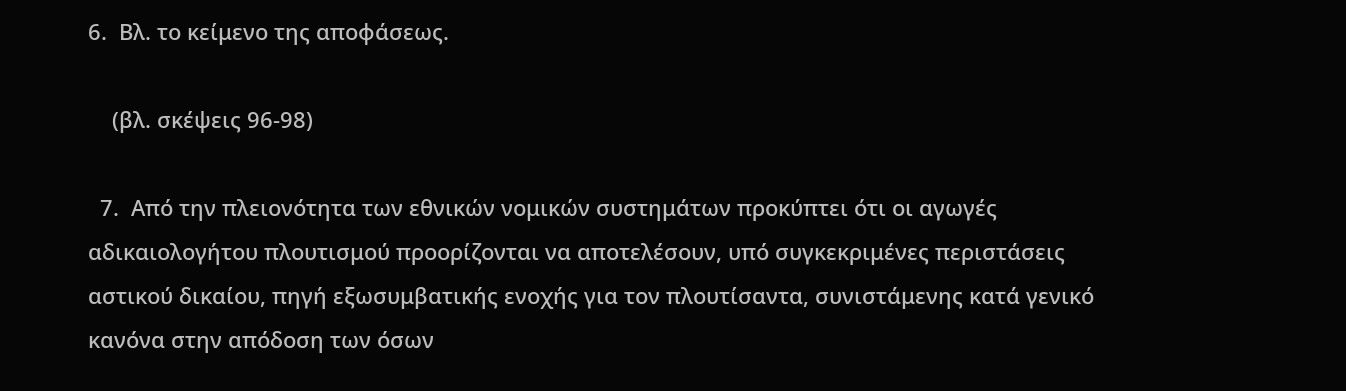6.  Βλ. το κείμενο της αποφάσεως.

    (βλ. σκέψεις 96-98)

  7.  Από την πλειονότητα των εθνικών νομικών συστημάτων προκύπτει ότι οι αγωγές αδικαιολογήτου πλουτισμού προορίζονται να αποτελέσουν, υπό συγκεκριμένες περιστάσεις αστικού δικαίου, πηγή εξωσυμβατικής ενοχής για τον πλουτίσαντα, συνιστάμενης κατά γενικό κανόνα στην απόδοση των όσων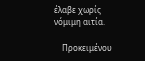έλαβε χωρίς νόμιμη αιτία.

    Προκειμένου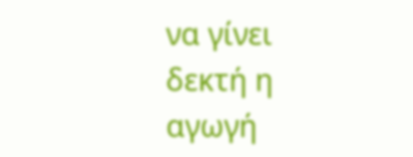να γίνει δεκτή η αγωγή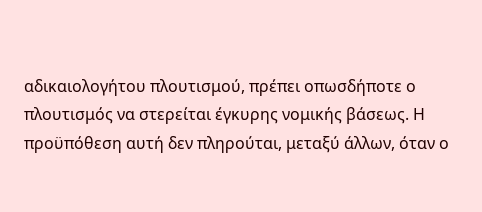αδικαιολογήτου πλουτισμού, πρέπει οπωσδήποτε ο πλουτισμός να στερείται έγκυρης νομικής βάσεως. Η προϋπόθεση αυτή δεν πληρούται, μεταξύ άλλων, όταν ο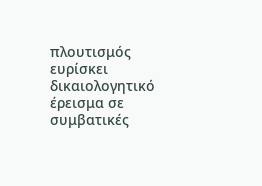πλουτισμός ευρίσκει δικαιολογητικό έρεισμα σε συμβατικές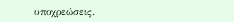υποχρεώσεις.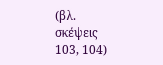(βλ. σκέψεις 103, 104)